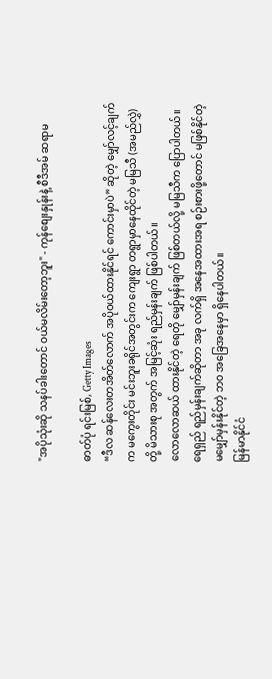"အပိုသုံးဆို သနပ်ခါးတောင် ဝယ်မလိမ်းတော့ဘူး" - ကုန်စျေးနှုန်းနဲ့ စီဒီအမ် ဆရာမ

ဓာတ်ပုံ ရင်းမြစ်, Getty Images
“ဒီလ ဆန်လေးတအိတ်လောက် အပိုဝယ်ထားနိုင်ရင် ကောင်းမှာပဲ” ဆိုတဲ့ မျှော်လင့်ချက်က မကွေးတိုင်း မင်းဘူးခရိုင်အတွင်းက ကျေးရွာ တရွာမှာနေထိုင်တဲ့ မမြသီ (အမည်လွှဲ)တို့ မိသားစု အတွက် အမြင့်ဆုံး ရည်မှန်းချက် ဖြစ်ပါတယ်။
လောလောဆယ် ထားနိုင်တဲ့ ရေတို မျှော်မှန်းချက် ဖြစ်တယ်လို့ မမြသီက ပြောပါတယ်။
ရေရှည် ရည်မှန်းချက်ဆိုတာ အခု လက်ရှိ အနေအထားအရ စဉ်းစားဖို့တောင် မဖြစ်နိုင်တဲ့ မမျှော်မှန်းနိုင်တဲ့ ဘဝ အခြေအနေမှာ ရှိနေပါတယ်။
မြန်မာနိုင်ငံ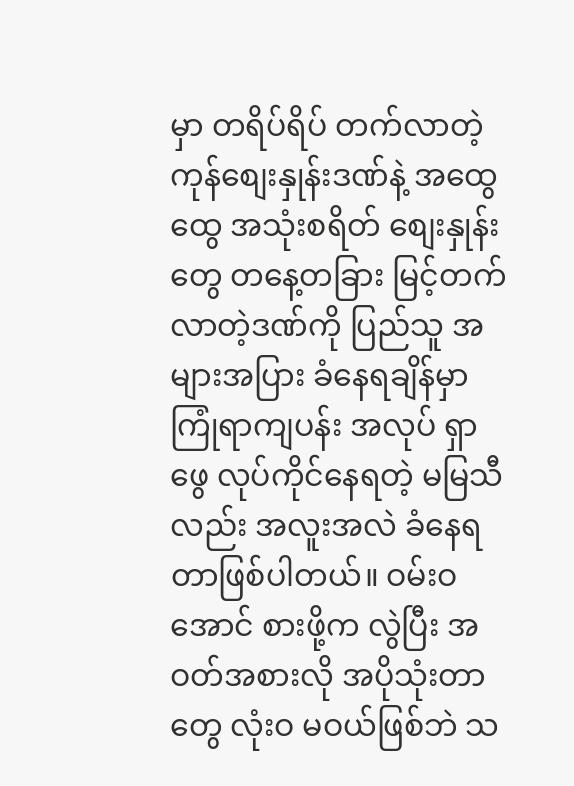မှာ တရိပ်ရိပ် တက်လာတဲ့ ကုန်စျေးနှုန်းဒဏ်နဲ့ အထွေထွေ အသုံးစရိတ် စျေးနှုန်းတွေ တနေ့တခြား မြင့်တက်လာတဲ့ဒဏ်ကို ပြည်သူ အများအပြား ခံနေရချိန်မှာ ကြုံရာကျပန်း အလုပ် ရှာဖွေ လုပ်ကိုင်နေရတဲ့ မမြသီ လည်း အလူးအလဲ ခံနေရတာဖြစ်ပါတယ်။ ဝမ်းဝအောင် စားဖို့က လွဲပြီး အဝတ်အစားလို အပိုသုံးတာတွေ လုံးဝ မဝယ်ဖြစ်ဘဲ သ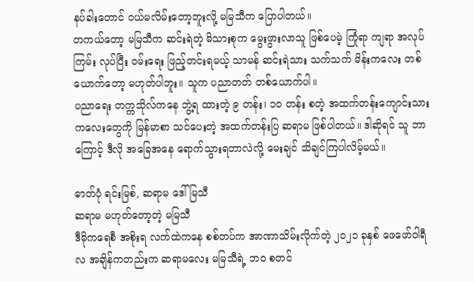နပ်ခါးတောင် ဝယ်မလိမ်းတော့ဘူးလို့ မမြသီက ပြောပါတယ်။
တကယ်တော့ မမြသီက ဆင်းရဲတဲ့ မိသားစုက မွေးဖွားလာသူ ဖြစ်ပေမဲ့ ကြုံရာ ကျရာ အလုပ်ကြမ်း လုပ်ပြီး ဝမ်းရေး ဖြည့်တင်းရမယ့် သာမန် ဆင်းရဲသား သက်သက် မိန်းကလေး တစ်ယောက်တော့ မဟုတ်ပါဘူး။ သူက ပညာတတ် တစ်ယောက်ပါ။
ပညာရေး တက္ကသိုလ်ကနေ ဘွဲ့ရ ထားတဲ့ ၉ တန်း၊ ၁၀ တန်း စတဲ့ အထက်တန်းကျောင်းသား ကလေးတွေကို မြန်မာစာ သင်ပေးတဲ့ အထက်တန်းပြ ဆရာမ ဖြစ်ပါတယ်။ ဒါဆိုရင် သူ ဘာကြောင့် ဒီလို အခြေအနေ ရောက်သွားရတာလဲလို့ မေးချင် သိချင်ကြပါလိမ့်မယ်။

ဓာတ်ပုံ ရင်းမြစ်, ဆရာမ ဒေါ်မြသီ
ဆရာမ မဟုတ်တော့တဲ့ မမြသီ
ဒီမိုကရေစီ အစိုးရ လက်ထဲကနေ စစ်တပ်က အာဏာသိမ်းလိုက်တဲ့ ၂၀၂၁ ခုနှစ် ဖေဖော်ဝါရီလ အချိန်ကတည်းက ဆရာမလေး မမြသီရဲ့ ဘဝ စတင်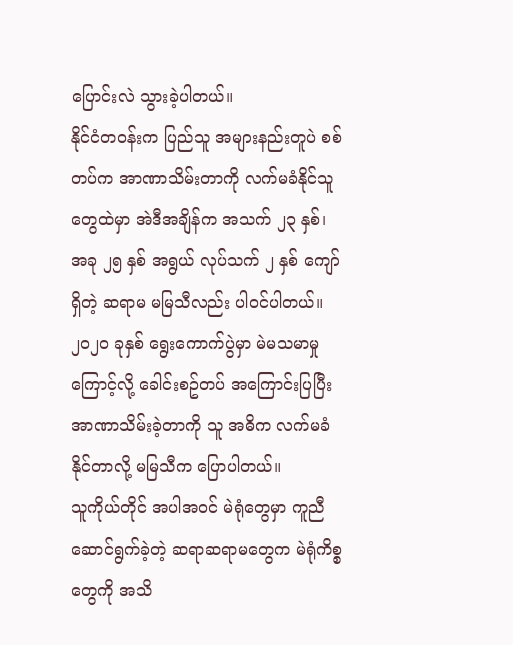ပြောင်းလဲ သွားခဲ့ပါတယ်။
နိုင်ငံတဝန်းက ပြည်သူ အများနည်းတူပဲ စစ်တပ်က အာဏာသိမ်းတာကို လက်မခံနိုင်သူတွေထဲမှာ အဲဒီအချိန်က အသက် ၂၃ နှစ်၊ အခု ၂၅ နှစ် အရွယ် လုပ်သက် ၂ နှစ် ကျော်ရှိတဲ့ ဆရာမ မမြသီလည်း ပါဝင်ပါတယ်။ ၂၀၂၀ ခုနှစ် ရွေးကောက်ပွဲမှာ မဲမသမာမှုကြောင့်လို့ ခေါင်းစဥ်တပ် အကြောင်းပြပြီး အာဏာသိမ်းခဲ့တာကို သူ အဓိက လက်မခံနိုင်တာလို့ မမြသီက ပြောပါတယ်။
သူကိုယ်တိုင် အပါအဝင် မဲရုံတွေမှာ ကူညီဆောင်ရွက်ခဲ့တဲ့ ဆရာဆရာမတွေက မဲရုံကိစ္စတွေကို အသိ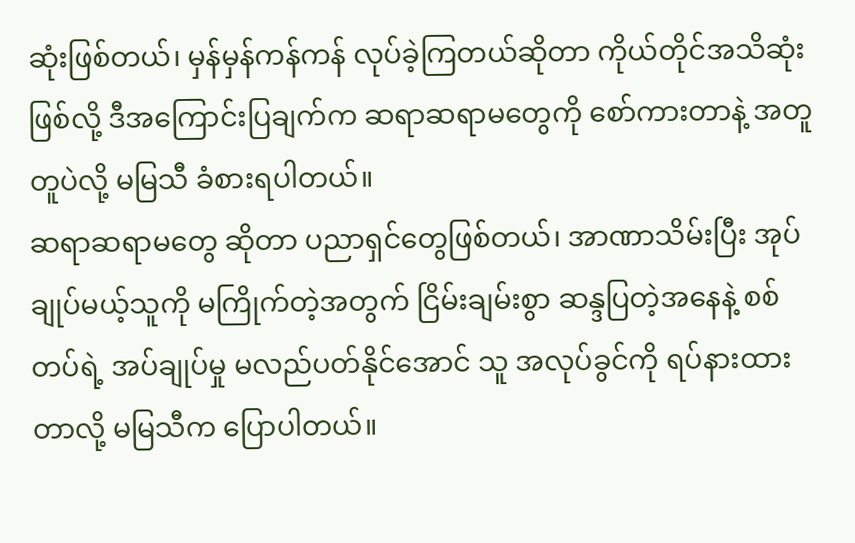ဆုံးဖြစ်တယ်၊ မှန်မှန်ကန်ကန် လုပ်ခဲ့ကြတယ်ဆိုတာ ကိုယ်တိုင်အသိဆုံးဖြစ်လို့ ဒီအကြောင်းပြချက်က ဆရာဆရာမတွေကို စော်ကားတာနဲ့ အတူတူပဲလို့ မမြသီ ခံစားရပါတယ်။
ဆရာဆရာမတွေ ဆိုတာ ပညာရှင်တွေဖြစ်တယ်၊ အာဏာသိမ်းပြီး အုပ်ချုပ်မယ့်သူကို မကြိုက်တဲ့အတွက် ငြိမ်းချမ်းစွာ ဆန္ဒပြတဲ့အနေနဲ့ စစ်တပ်ရဲ့ အပ်ချုပ်မှု မလည်ပတ်နိုင်အောင် သူ အလုပ်ခွင်ကို ရပ်နားထားတာလို့ မမြသီက ပြောပါတယ်။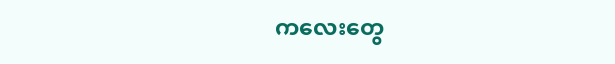ကလေးတွေ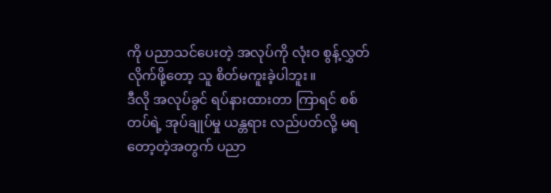ကို ပညာသင်ပေးတဲ့ အလုပ်ကို လုံးဝ စွန့်လွှတ် လိုက်ဖို့တော့ သူ စိတ်မကူးခဲ့ပါဘူး။
ဒီလို အလုပ်ခွင် ရပ်နားထားတာ ကြာရင် စစ်တပ်ရဲ့ အုပ်ချုပ်မှု ယန္တရား လည်ပတ်လို့ မရတော့တဲ့အတွက် ပညာ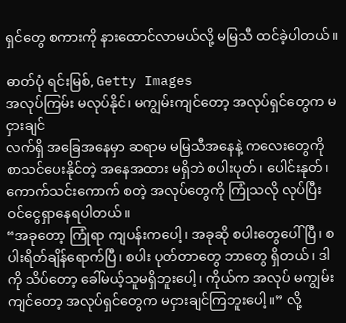ရှင်တွေ စကားကို နားထောင်လာမယ်လို့ မမြသီ ထင်ခဲ့ပါတယ်။

ဓာတ်ပုံ ရင်းမြစ်, Getty Images
အလုပ်ကြမ်း မလုပ်နိုင်၊ မကျွမ်းကျင်တော့ အလုပ်ရှင်တွေက မငှားချင်
လက်ရှိ အခြေအနေမှာ ဆရာမ မမြသီအနေနဲ့ ကလေးတွေကို စာသင်ပေးနိုင်တဲ့ အနေအထား မရှိဘဲ စပါးပုတ်၊ ပေါင်းနုတ်၊ ကောက်သင်းကောက် စတဲ့ အလုပ်တွေကို ကြုံသလို လုပ်ပြီး ဝင်ငွေရှာနေရပါတယ်။
“အခုတော့ ကြုံရာ ကျပန်းကပေါ့၊ အခုဆို စပါးတွေပေါ်ပြီ၊ စပါးရိတ်ချိန်ရောက်ပြီ၊ စပါး ပုတ်တာတွေ ဘာတွေ ရှိတယ်၊ ဒါကို သိပ်တော့ ခေါ်မယ့်သူမရှိဘူးပေါ့၊ ကိုယ်က အလုပ် မကျွမ်းကျင်တော့ အလုပ်ရှင်တွေက မငှားချင်ကြဘူးပေါ့။” လို့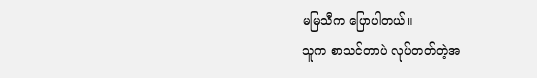မမြသီက ပြောပါတယ်။
သူက စာသင်တာပဲ လုပ်တတ်တဲ့အ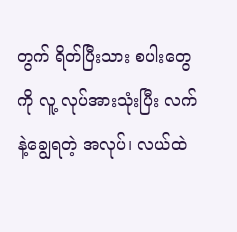တွက် ရိတ်ပြီးသား စပါးတွေကို လူ့ လုပ်အားသုံးပြီး လက်နဲ့ချွေရတဲ့ အလုပ်၊ လယ်ထဲ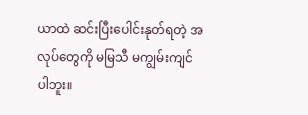ယာထဲ ဆင်းပြီးပေါင်းနုတ်ရတဲ့ အလုပ်တွေကို မမြသီ မကျွမ်းကျင်ပါဘူး။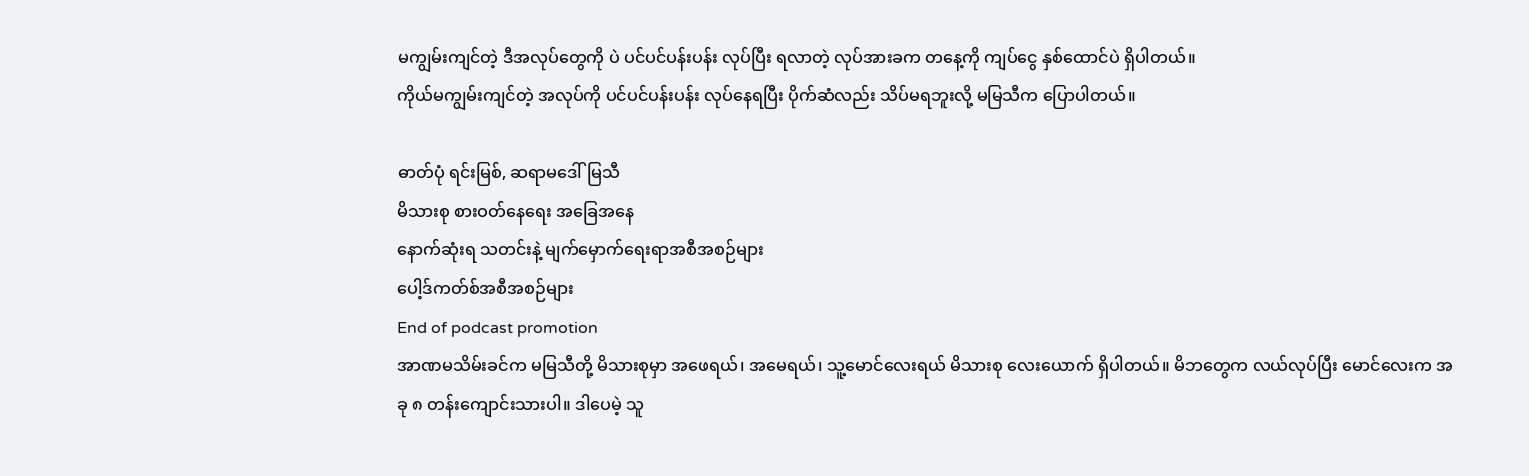မကျွမ်းကျင်တဲ့ ဒီအလုပ်တွေကို ပဲ ပင်ပင်ပန်းပန်း လုပ်ပြီး ရလာတဲ့ လုပ်အားခက တနေ့ကို ကျပ်ငွေ နှစ်ထောင်ပဲ ရှိပါတယ်။
ကိုယ်မကျွမ်းကျင်တဲ့ အလုပ်ကို ပင်ပင်ပန်းပန်း လုပ်နေရပြီး ပိုက်ဆံလည်း သိပ်မရဘူးလို့ မမြသီက ပြောပါတယ်။

ဓာတ်ပုံ ရင်းမြစ်, ဆရာမဒေါ်မြသီ
မိသားစု စားဝတ်နေရေး အခြေအနေ
နောက်ဆုံးရ သတင်းနဲ့ မျက်မှောက်ရေးရာအစီအစဉ်များ
ပေါ့ဒ်ကတ်စ်အစီအစဉ်များ
End of podcast promotion
အာဏမသိမ်းခင်က မမြသီတို့ မိသားစုမှာ အဖေရယ်၊ အမေရယ်၊ သူ့မောင်လေးရယ် မိသားစု လေးယောက် ရှိပါတယ်။ မိဘတွေက လယ်လုပ်ပြီး မောင်လေးက အခု ၈ တန်းကျောင်းသားပါ။ ဒါပေမဲ့ သူ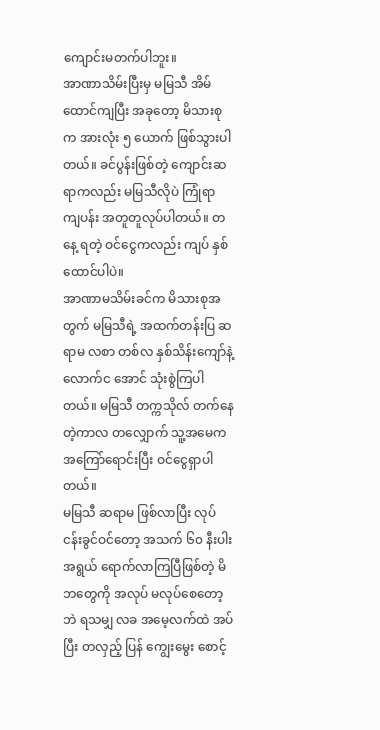ကျောင်းမတက်ပါဘူး။
အာဏာသိမ်းပြီးမှ မမြသီ အိမ်ထောင်ကျပြီး အခုတော့ မိသားစုက အားလုံး ၅ ယောက် ဖြစ်သွားပါတယ်။ ခင်ပွန်းဖြစ်တဲ့ ကျောင်းဆရာကလည်း မမြသီလိုပဲ ကြုံရာ ကျပန်း အတူတူလုပ်ပါတယ်။ တနေ့ ရတဲ့ ဝင်ငွေကလည်း ကျပ် နှစ်ထောင်ပါပဲ။
အာဏာမသိမ်းခင်က မိသားစုအတွက် မမြသီရဲ့ အထက်တန်းပြ ဆရာမ လစာ တစ်လ နှစ်သိန်းကျော်နဲ့ လောက်င အောင် သုံးစွဲကြပါတယ်။ မမြသီ တက္ကသိုလ် တက်နေတဲ့ကာလ တလျှောက် သူ့အမေက အကြော်ရောင်းပြီး ဝင်ငွေရှာပါတယ်။
မမြသီ ဆရာမ ဖြစ်လာပြီး လုပ်ငန်းခွင်ဝင်တော့ အသက် ၆၀ နီးပါး အရွယ် ရောက်လာကြပြီဖြစ်တဲ့ မိဘတွေကို အလုပ် မလုပ်စေတော့ဘဲ ရသမျှ လခ အမေ့လက်ထဲ အပ်ပြီး တလှည့် ပြန် ကျွေးမွေး စောင့်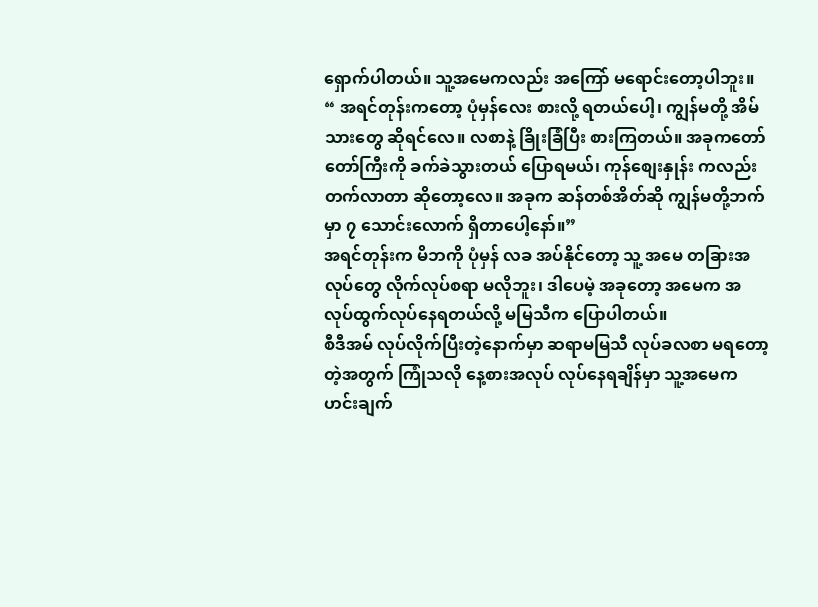ရှောက်ပါတယ်။ သူ့အမေကလည်း အကြော် မရောင်းတော့ပါဘူး။
“ အရင်တုန်းကတော့ ပုံမှန်လေး စားလို့ ရတယ်ပေါ့၊ ကျွန်မတို့ အိမ်သားတွေ ဆိုရင်လေ။ လစာနဲ့ ခြိုးခြံပြီး စားကြတယ်။ အခုကတော်တော်ကြီးကို ခက်ခဲသွားတယ် ပြောရမယ်၊ ကုန်စျေးနှုန်း ကလည်း တက်လာတာ ဆိုတော့လေ။ အခုက ဆန်တစ်အိတ်ဆို ကျွန်မတို့ဘက်မှာ ၇ သောင်းလောက် ရှိတာပေါ့နော်။”
အရင်တုန်းက မိဘကို ပုံမှန် လခ အပ်နိုင်တော့ သူ့ အမေ တခြားအလုပ်တွေ လိုက်လုပ်စရာ မလိုဘူး၊ ဒါပေမဲ့ အခုတော့ အမေက အလုပ်ထွက်လုပ်နေရတယ်လို့ မမြသီက ပြောပါတယ်။
စီဒီအမ် လုပ်လိုက်ပြီးတဲ့နောက်မှာ ဆရာမမြသီ လုပ်ခလစာ မရတော့တဲ့အတွက် ကြုံသလို နေ့စားအလုပ် လုပ်နေရချိန်မှာ သူ့အမေက ဟင်းချက်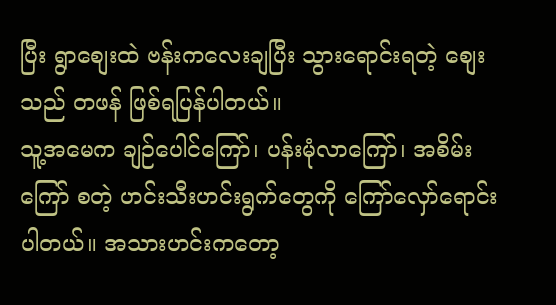ပြီး ရွာစျေးထဲ ဗန်းကလေးချပြီး သွားရောင်းရတဲ့ စျေးသည် တဖန် ဖြစ်ရပြန်ပါတယ်။
သူ့အမေက ချဉ်ပေါင်ကြော်၊ ပန်းမုံလာကြော်၊ အစိမ်းကြော် စတဲ့ ဟင်းသီးဟင်းရွက်တွေကို ကြော်လှော်ရောင်းပါတယ်။ အသားဟင်းကတော့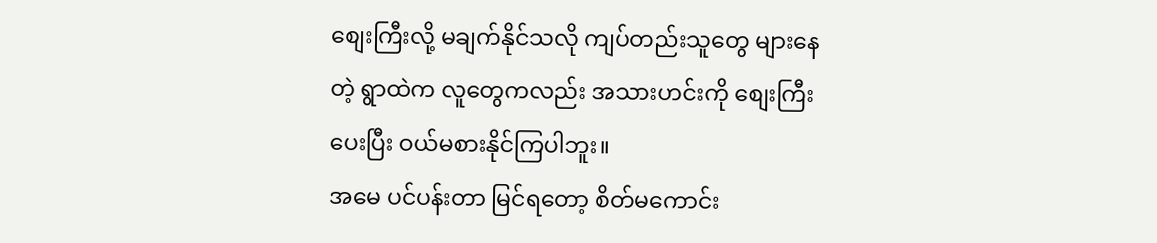စျေးကြီးလို့ မချက်နိုင်သလို ကျပ်တည်းသူတွေ များနေတဲ့ ရွာထဲက လူတွေကလည်း အသားဟင်းကို စျေးကြီးပေးပြီး ဝယ်မစားနိုင်ကြပါဘူး။
အမေ ပင်ပန်းတာ မြင်ရတော့ စိတ်မကောင်း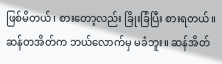ဖြစ်မိတယ်၊ စားတော့လည်း ခြိုးခြံပြီး စားရတယ်။ ဆန်တအိတ်က ဘယ်လောက်မှ မခံဘူး။ ဆန်အိတ်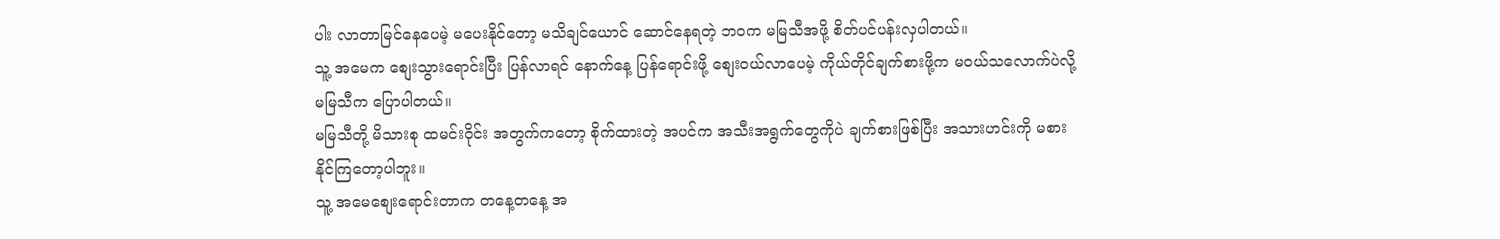ပါး လာတာမြင်နေပေမဲ့ မပေးနိုင်တော့ မသိချင်ယောင် ဆောင်နေရတဲ့ ဘဝက မမြသီအဖို့ စိတ်ပင်ပန်းလှပါတယ်။
သူ့ အမေက စျေးသွားရောင်းပြီး ပြန်လာရင် နောက်နေ့ ပြန်ရောင်းဖို့ စျေးဝယ်လာပေမဲ့ ကိုယ်တိုင်ချက်စားဖို့က မဝယ်သလောက်ပဲလို့ မမြသီက ပြောပါတယ်။
မမြသီတို့ မိသားစု ထမင်းဝိုင်း အတွက်ကတော့ စိုက်ထားတဲ့ အပင်က အသီးအရွက်တွေကိုပဲ ချက်စားဖြစ်ပြီး အသားဟင်းကို မစားနိုင်ကြတော့ပါဘူး။
သူ့ အမေစျေးရောင်းတာက တနေ့တနေ့ အ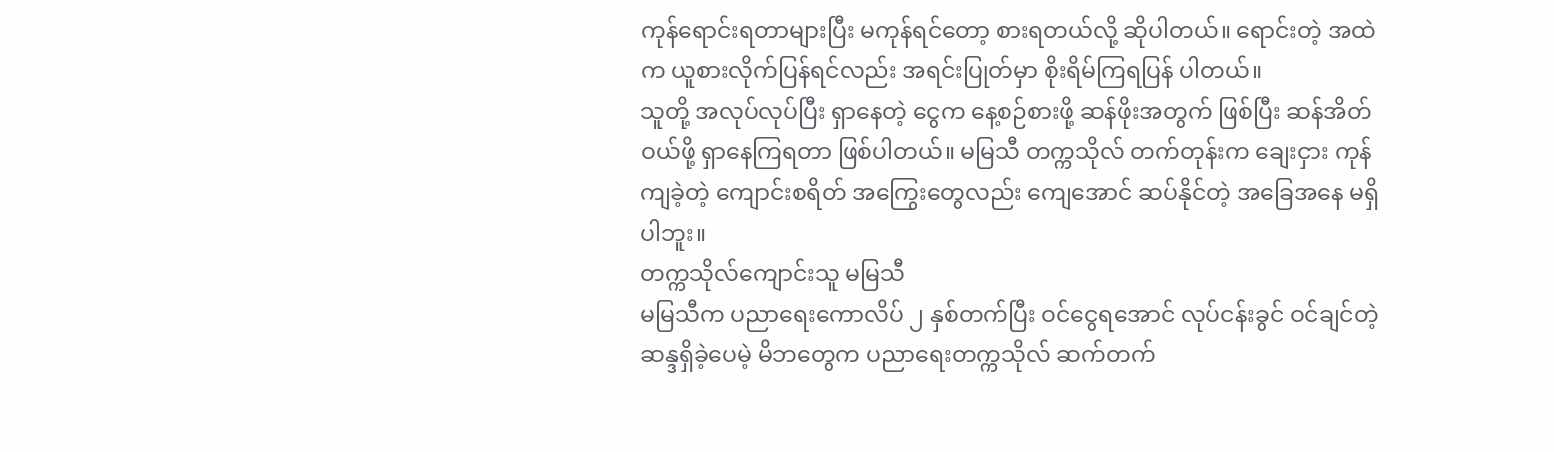ကုန်ရောင်းရတာများပြီး မကုန်ရင်တော့ စားရတယ်လို့ ဆိုပါတယ်။ ရောင်းတဲ့ အထဲက ယူစားလိုက်ပြန်ရင်လည်း အရင်းပြုတ်မှာ စိုးရိမ်ကြရပြန် ပါတယ်။
သူတို့ အလုပ်လုပ်ပြီး ရှာနေတဲ့ ငွေက နေ့စဉ်စားဖို့ ဆန်ဖိုးအတွက် ဖြစ်ပြီး ဆန်အိတ်ဝယ်ဖို့ ရှာနေကြရတာ ဖြစ်ပါတယ်။ မမြသီ တက္ကသိုလ် တက်တုန်းက ချေးငှား ကုန်ကျခဲ့တဲ့ ကျောင်းစရိတ် အကြွေးတွေလည်း ကျေအောင် ဆပ်နိုင်တဲ့ အခြေအနေ မရှိပါဘူး။
တက္ကသိုလ်ကျောင်းသူ မမြသီ
မမြသီက ပညာရေးကောလိပ် ၂ နှစ်တက်ပြီး ဝင်ငွေရအောင် လုပ်ငန်းခွင် ဝင်ချင်တဲ့ ဆန္ဒရှိခဲ့ပေမဲ့ မိဘတွေက ပညာရေးတက္ကသိုလ် ဆက်တက်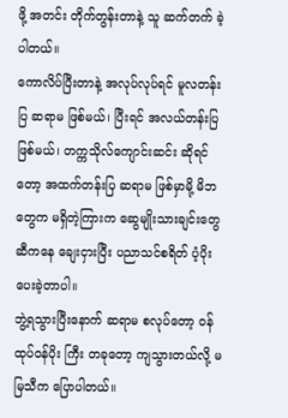ဖို့ အတင်း တိုက်တွန်းတာနဲ့ သူ ဆက်တက် ခဲ့ပါတယ်။
ကောလိပ်ပြီးတာနဲ့ အလုပ်လုပ်ရင် မူလတန်းပြ ဆရာမ ဖြစ်မယ်၊ ပြီးရင် အလယ်တန်းပြ ဖြစ်မယ်၊ တက္ကသိုလ်ကျောင်းဆင်း ဆိုရင်တော့ အထက်တန်းပြ ဆရာမ ဖြစ်မှာမို့ မိဘတွေက မရှိတဲ့ကြားက ဆွေမျိုးသားချင်းတွေဆီကနေ ချေးငှားပြီး ပညာသင်စရိတ် ပံ့ပိုးပေးခဲ့တာပါ။
ဘွဲ့ရသွားပြီးနောက် ဆရာမ စလုပ်တော့ ဝန်ထုပ်ဝန်ပိုး ကြီး တခုတော့ ကျသွားတယ်လို့ မမြသီက ပြောပါတယ်။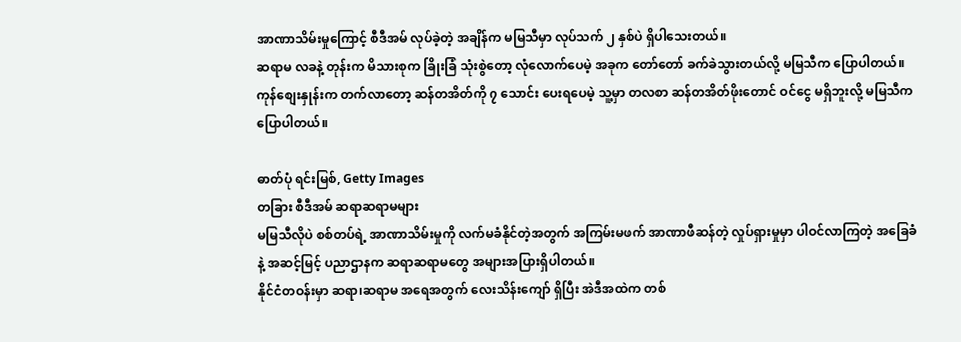အာဏာသိမ်းမှုကြောင့် စီဒီအမ် လုပ်ခဲ့တဲ့ အချိန်က မမြသီမှာ လုပ်သက် ၂ နှစ်ပဲ ရှိပါသေးတယ်။
ဆရာမ လခနဲ့ တုန်းက မိသားစုက ခြိုးခြံ သုံးစွဲတော့ လုံလောက်ပေမဲ့ အခုက တော်တော် ခက်ခဲသွားတယ်လို့ မမြသီက ပြောပါတယ်။ ကုန်စျေးနှုန်းက တက်လာတော့ ဆန်တအိတ်ကို ၇ သောင်း ပေးရပေမဲ့ သူ့မှာ တလစာ ဆန်တအိတ်ဖိုးတောင် ဝင်ငွေ မရှိဘူးလို့ မမြသီက ပြောပါတယ်။

ဓာတ်ပုံ ရင်းမြစ်, Getty Images
တခြား စီဒီအမ် ဆရာဆရာမများ
မမြသီလိုပဲ စစ်တပ်ရဲ့ အာဏာသိမ်းမှုကို လက်မခံနိုင်တဲ့အတွက် အကြမ်းမဖက် အာဏာဖီဆန်တဲ့ လှုပ်ရှားမှုမှာ ပါဝင်လာကြတဲ့ အခြေခံနဲ့ အဆင့်မြင့် ပညာဌာနက ဆရာဆရာမတွေ အများအပြားရှိပါတယ်။
နိုင်ငံတဝန်းမှာ ဆရာ၊ဆရာမ အရေအတွက် လေးသိန်းကျော် ရှိပြီး အဲဒီအထဲက တစ်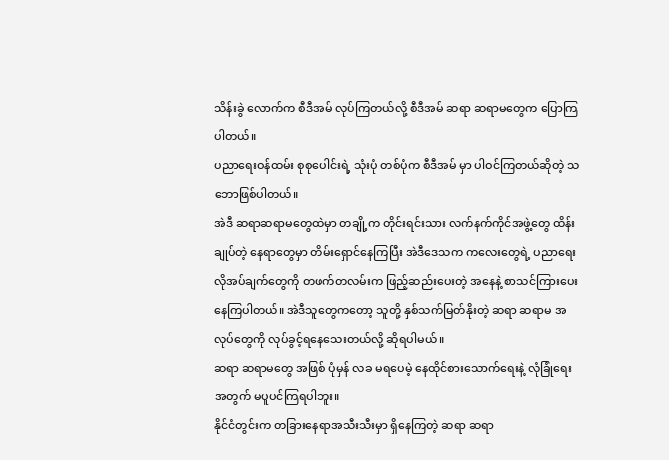သိန်းခွဲ လောက်က စီဒီအမ် လုပ်ကြတယ်လို့ စီဒီအမ် ဆရာ ဆရာမတွေက ပြောကြပါတယ်။
ပညာရေးဝန်ထမ်း စုစုပေါင်းရဲ့ သုံးပုံ တစ်ပုံက စီဒီအမ် မှာ ပါဝင်ကြတယ်ဆိုတဲ့ သဘောဖြစ်ပါတယ်။
အဲဒီ ဆရာဆရာမတွေထဲမှာ တချို့က တိုင်းရင်းသား လက်နက်ကိုင်အဖွဲ့တွေ ထိန်းချုပ်တဲ့ နေရာတွေမှာ တိမ်းရှောင်နေကြပြီး အဲဒီဒေသက ကလေးတွေရဲ့ ပညာရေးလိုအပ်ချက်တွေကို တဖက်တလမ်းက ဖြည့်ဆည်းပေးတဲ့ အနေနဲ့ စာသင်ကြားပေးနေကြပါတယ်။ အဲဒီသူတွေကတော့ သူတို့ နှစ်သက်မြတ်နိုးတဲ့ ဆရာ ဆရာမ အလုပ်တွေကို လုပ်ခွင့်ရနေသေးတယ်လို့ ဆိုရပါမယ်။
ဆရာ ဆရာမတွေ အဖြစ် ပုံမှန် လခ မရပေမဲ့ နေထိုင်စားသောက်ရေးနဲ့ လုံခြုံရေးအတွက် မပူပင်ကြရပါဘူး။
နိုင်ငံတွင်းက တခြားနေရာအသီးသီးမှာ ရှိနေကြတဲ့ ဆရာ ဆရာ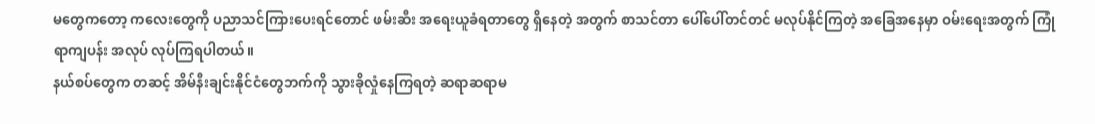မတွေကတော့ ကလေးတွေကို ပညာသင်ကြားပေးရင်တောင် ဖမ်းဆီး အရေးယူခံရတာတွေ ရှိနေတဲ့ အတွက် စာသင်တာ ပေါ်ပေါ်တင်တင် မလုပ်နိုင်ကြတဲ့ အခြေအနေမှာ ဝမ်းရေးအတွက် ကြုံရာကျပန်း အလုပ် လုပ်ကြရပါတယ်။
နယ်စပ်တွေက တဆင့် အိမ်နီးချင်းနိုင်ငံတွေဘက်ကို သွားခိုလှုံနေကြရတဲ့ ဆရာဆရာမ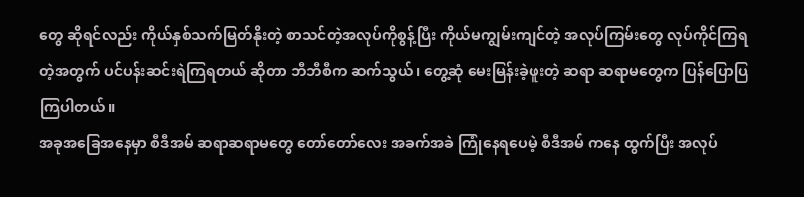တွေ ဆိုရင်လည်း ကိုယ်နှစ်သက်မြတ်နိုးတဲ့ စာသင်တဲ့အလုပ်ကိုစွန့်ပြီး ကိုယ်မကျွမ်းကျင်တဲ့ အလုပ်ကြမ်းတွေ လုပ်ကိုင်ကြရတဲ့အတွက် ပင်ပန်းဆင်းရဲကြရတယ် ဆိုတာ ဘီဘီစီက ဆက်သွယ်၊ တွေ့ဆုံ မေးမြန်းခဲ့ဖူးတဲ့ ဆရာ ဆရာမတွေက ပြန်ပြောပြကြပါတယ်။
အခုအခြေအနေမှာ စီဒီအမ် ဆရာဆရာမတွေ တော်တော်လေး အခက်အခဲ ကြုံနေရပေမဲ့ စီဒီအမ် ကနေ ထွက်ပြီး အလုပ်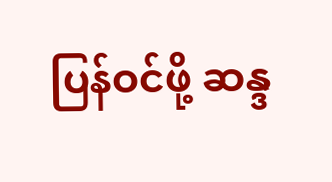ပြန်ဝင်ဖို့ ဆန္ဒ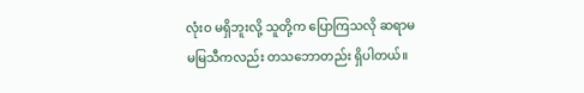လုံးဝ မရှိဘူးလို့ သူတို့က ပြောကြသလို ဆရာမ မမြသီကလည်း တသဘောတည်း ရှိပါတယ်။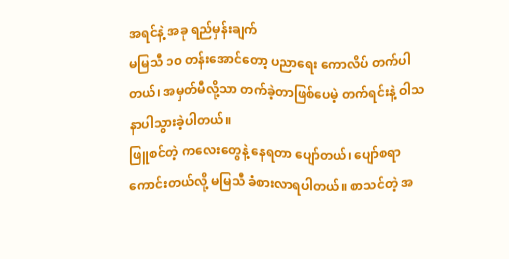အရင်နဲ့ အခု ရည်မှန်းချက်
မမြသီ ၁၀ တန်းအောင်တော့ ပညာရေး ကောလိပ် တက်ပါတယ်၊ အမှတ်မီလို့သာ တက်ခဲ့တာဖြစ်ပေမဲ့ တက်ရင်းနဲ့ ဝါသနာပါသွားခဲ့ပါတယ်။
ဖြူစင်တဲ့ ကလေးတွေနဲ့ နေရတာ ပျော်တယ်၊ ပျော်စရာကောင်းတယ်လို့ မမြသီ ခံစားလာရပါတယ်။ စာသင်တဲ့ အ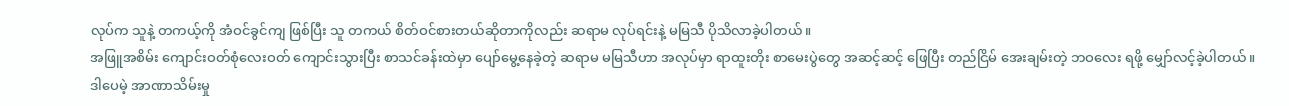လုပ်က သူနဲ့ တကယ့်ကို အံဝင်ခွင်ကျ ဖြစ်ပြီး သူ တကယ် စိတ်ဝင်စားတယ်ဆိုတာကိုလည်း ဆရာမ လုပ်ရင်းနဲ့ မမြသီ ပိုသိလာခဲ့ပါတယ်။
အဖြူအစိမ်း ကျောင်းဝတ်စုံလေးဝတ် ကျောင်းသွားပြီး စာသင်ခန်းထဲမှာ ပျော်မွေ့နေခဲ့တဲ့ ဆရာမ မမြသီဟာ အလုပ်မှာ ရာထူးတိုး စာမေးပွဲတွေ အဆင့်ဆင့် ဖြေပြီး တည်ငြိမ် အေးချမ်းတဲ့ ဘဝလေး ရဖို့ မျှော်လင့်ခဲ့ပါတယ်။
ဒါပေမဲ့ အာဏာသိမ်းမှု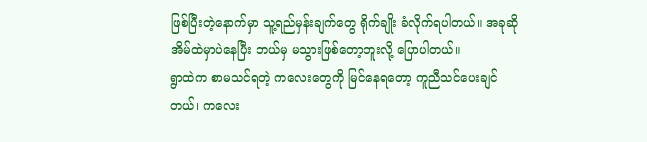ဖြစ်ပြီးတဲ့နောက်မှာ သူ့ရည်မှန်းချက်တွေ ရိုက်ချိုး ခံလိုက်ရပါတယ်။ အခုဆို အိမ်ထဲမှာပဲနေပြီး ဘယ်မှ မသွားဖြစ်တော့ဘူးလို့ ပြောပါတယ်။
ရွာထဲက စာမသင်ရတဲ့ ကလေးတွေကို မြင်နေရတော့ ကူညီသင်ပေးချင်တယ်၊ ကလေး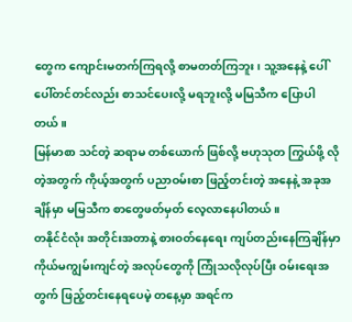တွေက ကျောင်းမတက်ကြရလို့ စာမတတ်ကြဘူး၊ သူ့အနေနဲ့ ပေါ်ပေါ်တင်တင်လည်း စာသင်ပေးလို့ မရဘူးလို့ မမြသီက ပြောပါတယ်။
မြန်မာစာ သင်တဲ့ ဆရာမ တစ်ယောက် ဖြစ်လို့ ဗဟုသုတ ကြွယ်ဖို့ လိုတဲ့အတွက် ကိုယ့်အတွက် ပညာဝမ်းစာ ဖြည့်တင်းတဲ့ အနေနဲ့ အခုအချိန်မှာ မမြသီက စာတွေဖတ်မှတ် လေ့လာနေပါတယ်။
တနိုင်ငံလုံး အတိုင်းအတာနဲ့ စားဝတ်နေရေး ကျပ်တည်းနေကြချိန်မှာ ကိုယ်မကျွမ်းကျင်တဲ့ အလုပ်တွေကို ကြုံသလိုလုပ်ပြီး ဝမ်းရေးအတွက် ဖြည့်တင်းနေရပေမဲ့ တနေ့မှာ အရင်က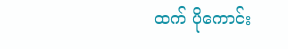ထက် ပိုကောင်း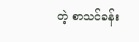တဲ့ စာသင်ခန်း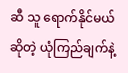ဆီ သူ ရောက်နိုင်မယ်ဆိုတဲ့ ယုံကြည်ချက်နဲ့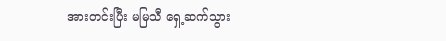အားတင်းပြီး မမြသီ ရှေ့ဆက်သွား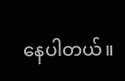နေပါတယ်။